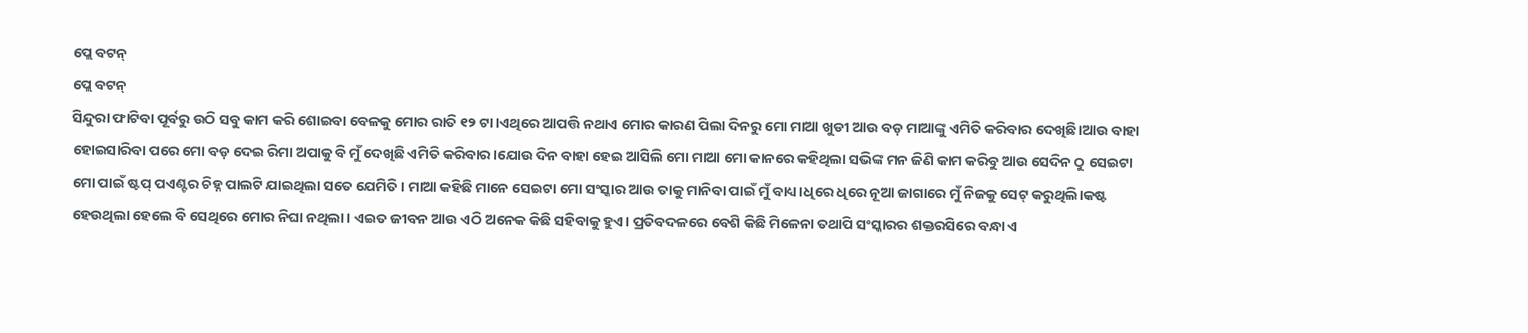ପ୍ଲେ ବଟନ୍
ପ୍ଲେ ବଟନ୍
ସିନ୍ଦୁରା ଫାଟିବା ପୂର୍ବରୁ ଉଠି ସବୁ କାମ କରି ଶୋଇବା ବେଳକୁ ମୋର ରାତି ୧୨ ଟା।ଏଥିରେ ଆପତ୍ତି ନଥାଏ ମୋର କାରଣ ପିଲା ଦିନରୁ ମୋ ମାଆ ଖୁଡୀ ଆଉ ବଡ଼ ମାଆଙ୍କୁ ଏମିତି କରିବାର ଦେଖିଛି।ଆଉ ବାହା ହୋଇସାରିବା ପରେ ମୋ ବଡ଼ ଦେଇ ରିମା ଅପାକୁ ବି ମୁଁ ଦେଖିଛି ଏମିତି କରିବାର।ଯୋଉ ଦିନ ବାହା ହେଇ ଆସିଲି ମୋ ମାଆ ମୋ କାନରେ କହିଥିଲା ସଭିଙ୍କ ମନ ଜିଣି କାମ କରିବୁ ଆଉ ସେଦିନ ଠୁ ସେଇଟା ମୋ ପାଇଁ ଷ୍ଟପ୍ ପଏଣ୍ଟର ଚିହ୍ନ ପାଲଟି ଯାଇଥିଲା ସତେ ଯେମିତି। ମାଆ କହିଛି ମାନେ ସେଇଟା ମୋ ସଂସ୍କାର ଆଉ ତାକୁ ମାନିବା ପାଇଁ ମୁଁ ବାଧ୍ୟ।ଧିରେ ଧିରେ ନୂଆ ଜାଗାରେ ମୁଁ ନିଜକୁ ସେଟ୍ କରୁଥିଲି।କଷ୍ଟ ହେଉଥିଲା ହେଲେ ବି ସେଥିରେ ମୋର ନିଘା ନଥିଲା। ଏଇତ ଜୀବନ ଆଉ ଏଠି ଅନେକ କିଛି ସହିବାକୁ ହୁଏ। ପ୍ରତିବଦଳରେ ବେଶି କିଛି ମିଳେନା ତଥାପି ସଂସ୍କାରର ଶକ୍ତରସିରେ ବନ୍ଧା ଏ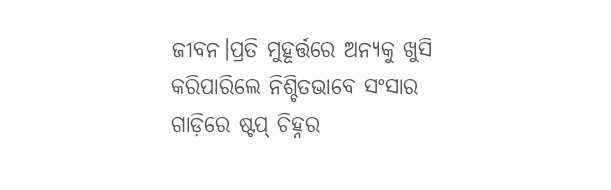ଜୀବନ।ପ୍ରତି ମୁହୂର୍ତ୍ତରେ ଅନ୍ୟକୁ ଖୁସି କରିପାରିଲେ ନିଶ୍ଚିତଭାବେ ସଂସାର ଗାଡ଼ିରେ ଷ୍ଟପ୍ ଚିହ୍ନର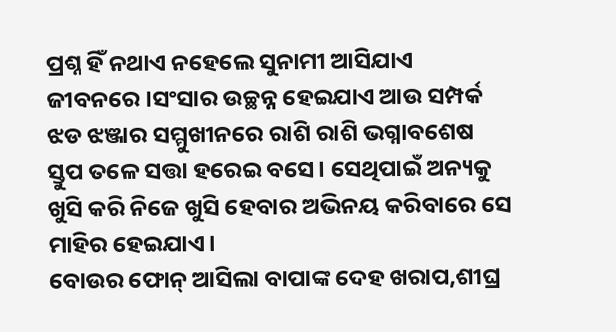ପ୍ରଶ୍ନ ହିଁ ନଥାଏ ନହେଲେ ସୁନାମୀ ଆସିଯାଏ ଜୀବନରେ।ସଂସାର ଉଚ୍ଛନ୍ନ ହେଇଯାଏ ଆଉ ସମ୍ପର୍କ ଝଡ ଝଞ୍ଜାର ସମ୍ମୁଖୀନରେ ରାଶି ରାଶି ଭଗ୍ନାବଶେଷ ସ୍ତୁପ ତଳେ ସତ୍ତା ହରେଇ ବସେ। ସେଥିପାଇଁ ଅନ୍ୟକୁ ଖୁସି କରି ନିଜେ ଖୁସି ହେବାର ଅଭିନୟ କରିବାରେ ସେ ମାହିର ହେଇଯାଏ।
ବୋଉର ଫୋନ୍ ଆସିଲା ବାପାଙ୍କ ଦେହ ଖରାପ,ଶୀଘ୍ର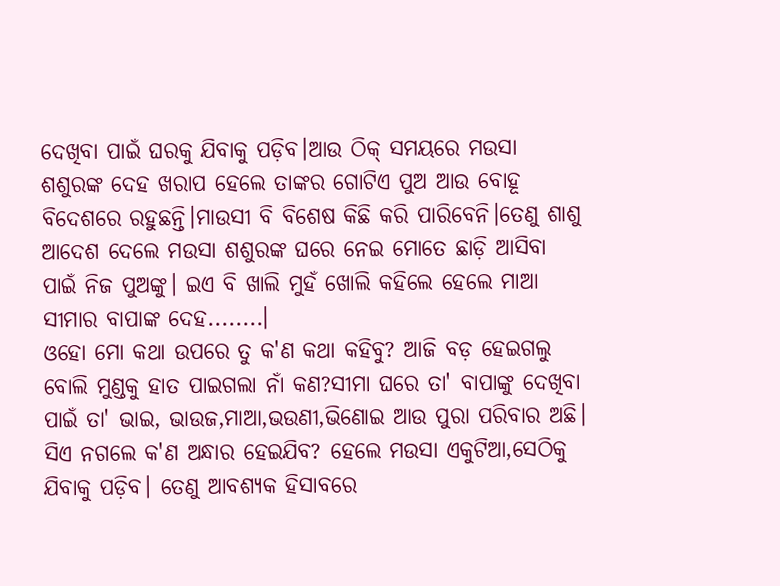ଦେଖିବା ପାଇଁ ଘରକୁ ଯିବାକୁ ପଡ଼ିବ।ଆଉ ଠିକ୍ ସମୟରେ ମଉସା ଶଶୁରଙ୍କ ଦେହ ଖରାପ ହେଲେ ତାଙ୍କର ଗୋଟିଏ ପୁଅ ଆଉ ବୋହୂ ବିଦେଶରେ ରହୁଛନ୍ତି।ମାଉସୀ ବି ବିଶେଷ କିଛି କରି ପାରିବେନି।ତେଣୁ ଶାଶୁ ଆଦେଶ ଦେଲେ ମଉସା ଶଶୁରଙ୍କ ଘରେ ନେଇ ମୋତେ ଛାଡ଼ି ଆସିବା ପାଇଁ ନିଜ ପୁଅଙ୍କୁ। ଇଏ ବି ଖାଲି ମୁହଁ ଖୋଲି କହିଲେ ହେଲେ ମାଆ ସୀମାର ବାପାଙ୍କ ଦେହ........।
ଓହୋ ମୋ କଥା ଉପରେ ତୁ କ'ଣ କଥା କହିବୁ? ଆଜି ବଡ଼ ହେଇଗଲୁ ବୋଲି ମୁଣ୍ଡକୁ ହାତ ପାଇଗଲା ନାଁ କଣ?ସୀମା ଘରେ ତା' ବାପାଙ୍କୁ ଦେଖିବା ପାଇଁ ତା' ଭାଇ, ଭାଉଜ,ମାଆ,ଭଉଣୀ,ଭିଣୋଇ ଆଉ ପୁରା ପରିବାର ଅଛି। ସିଏ ନଗଲେ କ'ଣ ଅନ୍ଧାର ହେଇଯିବ? ହେଲେ ମଉସା ଏକୁଟିଆ,ସେଠିକୁ ଯିବାକୁ ପଡ଼ିବ। ତେଣୁ ଆବଶ୍ୟକ ହିସାବରେ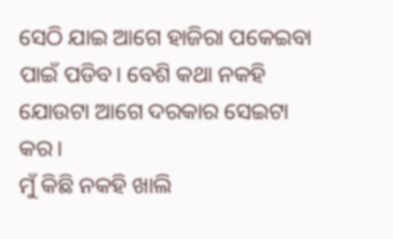ସେଠି ଯାଇ ଆଗେ ହାଜିରା ପକେଇବା ପାଇଁ ପଡିବ। ବେଶି କଥା ନକହି ଯୋଉଟା ଆଗେ ଦରକାର ସେଇଟା କର।
ମୁଁ କିଛି ନକହି ଖାଲି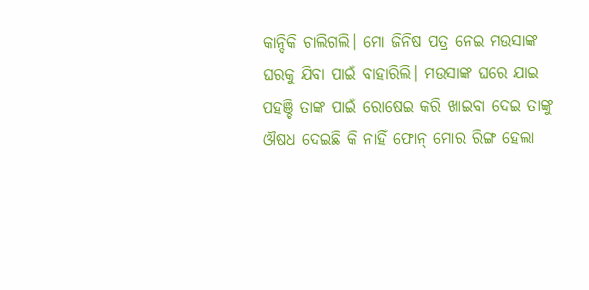କାନ୍ଦିକି ଚାଲିଗଲି। ମୋ ଜିନିଷ ପତ୍ର ନେଇ ମଉସାଙ୍କ ଘରକୁ ଯିବା ପାଇଁ ବାହାରିଲି। ମଉସାଙ୍କ ଘରେ ଯାଇ ପହଞ୍ଚି ତାଙ୍କ ପାଇଁ ରୋଷେଇ କରି ଖାଇବା ଦେଇ ତାଙ୍କୁ ଔଷଧ ଦେଇଛି କି ନାହିଁ ଫୋନ୍ ମୋର ରିଙ୍ଗ ହେଲା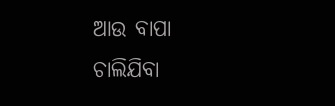ଆଉ ବାପା ଚାଲିଯିବା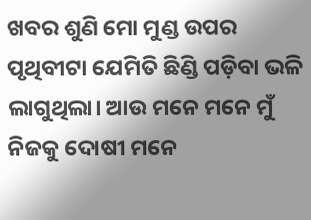ଖବର ଶୁଣି ମୋ ମୁଣ୍ଡ ଉପର ପୃଥିବୀଟା ଯେମିତି ଛିଣ୍ଡି ପଡ଼ିବା ଭଳି ଲାଗୁଥିଲା। ଆଉ ମନେ ମନେ ମୁଁ ନିଜକୁ ଦୋଷୀ ମନେ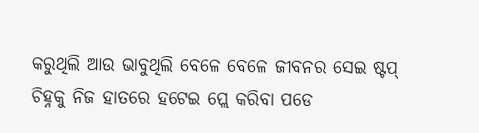କରୁଥିଲି ଆଉ ଭାବୁଥିଲି ବେଳେ ବେଳେ ଜୀବନର ସେଇ ଷ୍ଟପ୍ ଚିହ୍ନକୁ ନିଜ ହାତରେ ହଟେଇ ପ୍ଲେ କରିବା ପଡେ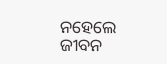ନହେଲେ ଜୀବନ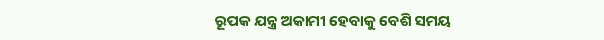ରୂପକ ଯନ୍ତ୍ର ଅକାମୀ ହେବାକୁ ବେଶି ସମୟ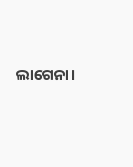ଲାଗେନା।